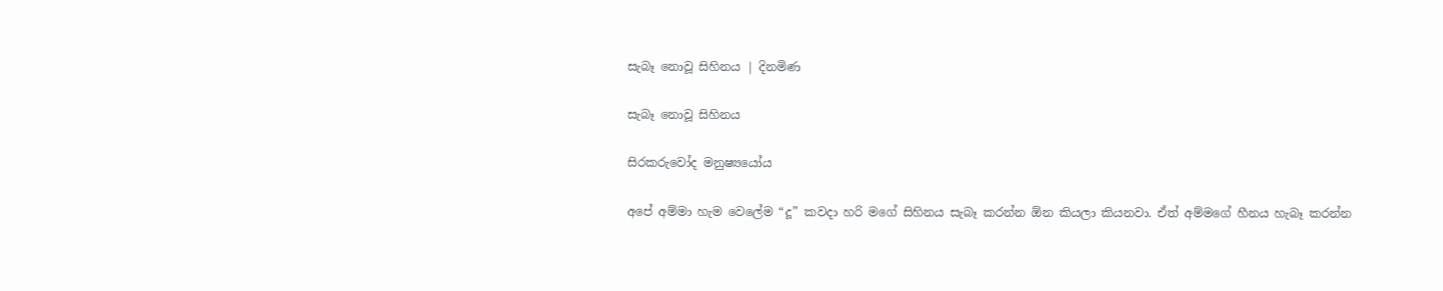සැබෑ නොවූ සිහිනය | දිනමිණ

සැබෑ නොවූ සිහිනය

සිරකරුවෝද මනුෂ්‍යයෝය

අපේ අම්මා හැම වෙලේම “දූ” කවදා හරි මගේ සිහිනය සැබෑ කරන්න ඕන කියලා කියනවා. ඒත් අම්මගේ හීනය හැබෑ කරන්න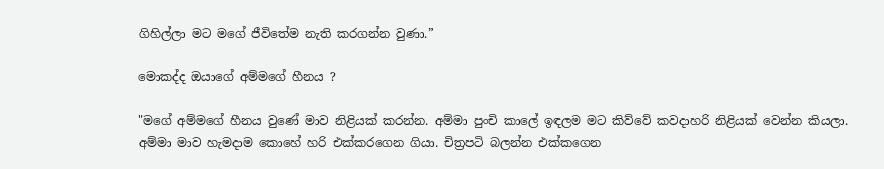ගිහිල්ලා මට මගේ ජීවිතේම නැති කරගන්න වුණා.”

මොකද්ද ඔයාගේ අම්මගේ හීනය ?

"මගේ අම්මගේ හීනය වුණේ මාව නිළියක් කරන්න. අම්මා පුංචි කාලේ ඉඳලම මට කිව්වේ කවදාහරි නිළියක් වෙන්න කියලා. අම්මා මාව හැමදාම කොහේ හරි එක්කරගෙන ගියා. චිත්‍රපටි බලන්න එක්කගෙන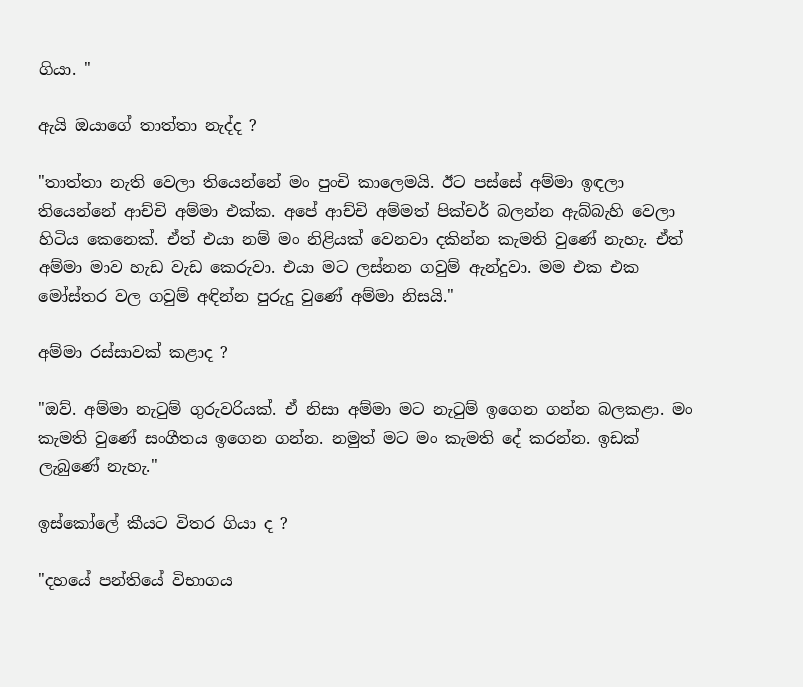ගියා. "

ඇයි ඔයාගේ තාත්තා නැද්ද ?

"තාත්තා නැති වෙලා තියෙන්නේ මං පුංචි කාලෙමයි. ඊට පස්සේ අම්මා ඉඳලා තියෙන්නේ ආච්චි අම්මා එක්ක. අපේ ආච්චි අම්මත් පික්චර් බලන්න ඇබ්බැහි වෙලා හිටිය කෙනෙක්. ඒත් එයා නම් මං නිළියක් වෙනවා දකින්න කැමති වුණේ නැහැ. ඒත් අම්මා මාව හැඩ වැඩ කෙරුවා. එයා මට ලස්නන ගවුම් ඇන්දුවා. මම එක එක මෝස්තර වල ගවුම් අඳින්න පුරුදු වුණේ අම්මා නිසයි."

අම්මා රස්සාවක් කළාද ?

"ඔව්. අම්මා නැටුම් ගුරුවරියක්. ඒ නිසා අම්මා මට නැටුම් ඉගෙන ගන්න බලකළා. මං කැමති වුණේ සංගීතය ඉගෙන ගන්න. නමුත් මට මං කැමති දේ කරන්න. ඉඩක් ලැබුණේ නැහැ."

ඉස්කෝලේ කීයට විතර ගියා ද ?

"දහයේ පන්තියේ විභාගය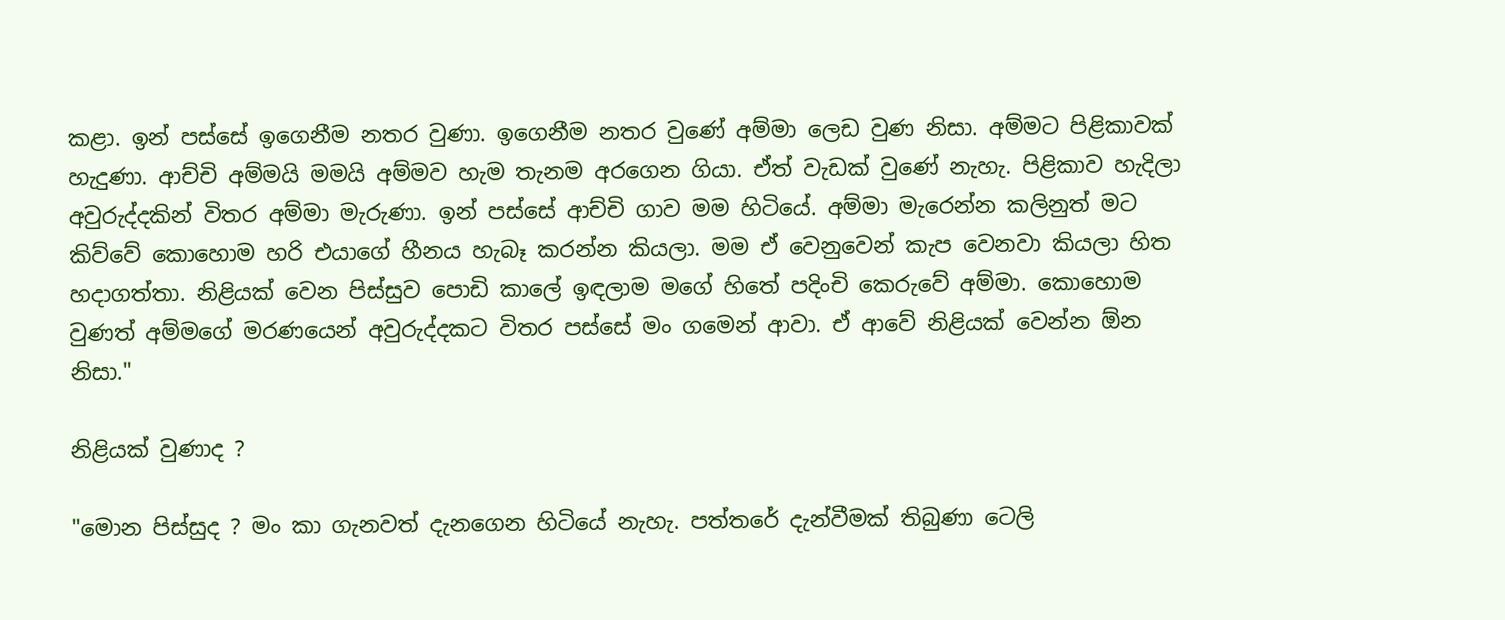කළා. ඉන් පස්සේ ඉගෙනීම නතර වුණා. ඉගෙනීම නතර වුණේ අම්මා ලෙඩ වුණ නිසා. අම්මට පිළිකාවක් හැදුණා. ආච්චි අම්මයි මමයි අම්මව හැම තැනම අරගෙන ගියා. ඒත් වැඩක් වුණේ නැහැ. පිළිකාව හැදිලා අවුරුද්දකින් විතර අම්මා මැරුණා. ඉන් පස්සේ ආච්චි ගාව මම හිටියේ. අම්මා මැරෙන්න කලිනුත් මට කිව්වේ කොහොම හරි එයාගේ හීනය හැබෑ කරන්න කියලා. මම ඒ වෙනුවෙන් කැප වෙනවා කියලා හිත හදාගත්තා. නිළියක් වෙන පිස්සුව පොඩි කාලේ ඉඳලාම මගේ හිතේ පදිංචි කෙරුවේ අම්මා. කොහොම වුණත් අම්මගේ මරණයෙන් අවුරුද්දකට විතර පස්සේ මං ගමෙන් ආවා. ඒ ආවේ නිළියක් වෙන්න ඕන නිසා."

නිළියක් වුණාද ?

"මොන පිස්සුද ? මං කා ගැනවත් දැනගෙන හිටියේ නැහැ. පත්තරේ දැන්වීමක් තිබුණා ටෙලි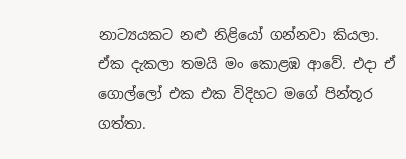නාට්‍යයකට නළු නිළියෝ ගන්නවා කියලා. ඒක දැකලා තමයි මං කොළඹ ආවේ. එදා ඒ ගොල්ලෝ එක එක විදිහට මගේ පින්තූර ගත්තා.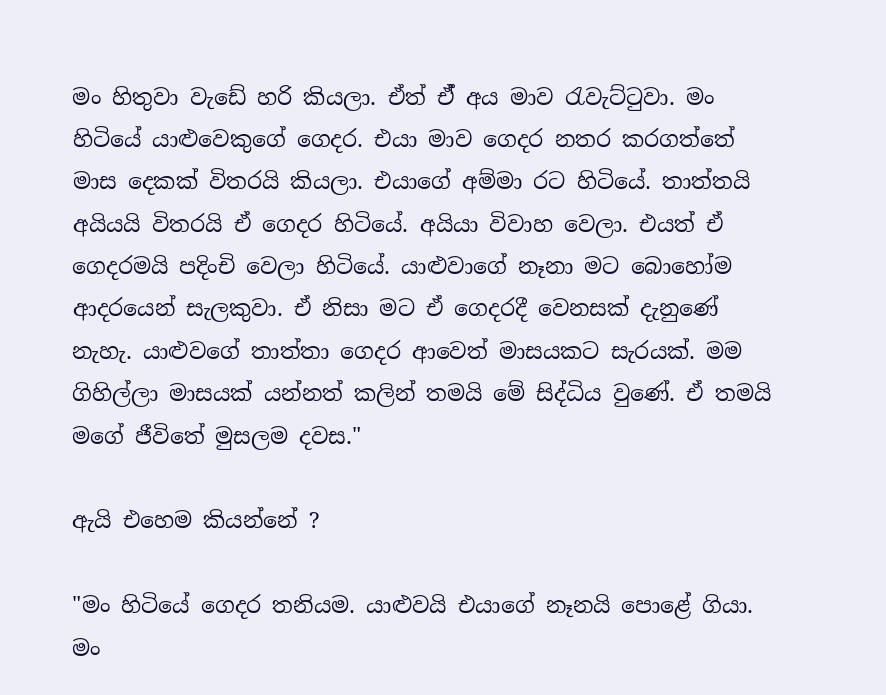මං හිතුවා වැඩේ හරි කියලා. ඒත් ඒ් අය මාව රැවැට්ටුවා. මං හිටියේ යාළුවෙකුගේ ගෙදර. එයා මාව ගෙදර නතර කරගත්තේ මාස දෙකක් විතරයි කියලා. එයාගේ අම්මා රට හිටියේ. තාත්තයි අයියයි විතරයි ඒ ගෙදර හිටියේ. අයියා විවාහ වෙලා. එයත් ඒ ගෙදරමයි පදිංචි වෙලා හිටියේ. යාළුවාගේ නෑනා මට බොහෝම ආදරයෙන් සැලකුවා. ඒ නිසා මට ඒ ගෙදරදී වෙනසක් දැනුණේ නැහැ. යාළුවගේ තාත්තා ගෙදර ආවෙත් මාසයකට සැරයක්. මම ගිහිල්ලා මාසයක් යන්නත් කලින් තමයි මේ සිද්ධිය වුණේ. ඒ තමයි මගේ ජීවිතේ මුසලම දවස."

ඇයි එහෙම කියන්නේ ?

"මං හිටියේ ගෙදර තනියම. යාළුවයි එයාගේ නෑනයි පොළේ ගියා. මං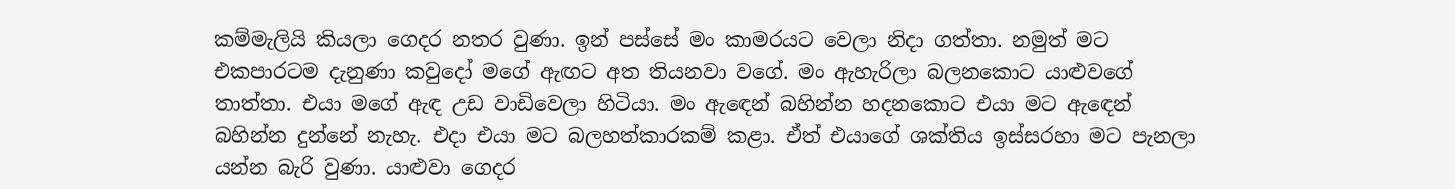කම්මැලියි කියලා ගෙදර නතර වුණා. ඉන් පස්සේ මං කාමරයට වෙලා නිදා ගත්තා. නමුත් මට එකපාරටම දැනුණා කවුදෝ මගේ ඇඟට අත තියනවා වගේ. මං ඇහැරිලා බලනකොට යාළුවගේ තාත්තා. එයා මගේ ඇඳ උඩ වාඩිවෙලා හිටියා. මං ඇඳෙන් බහින්න හදනකොට එයා මට ඇඳෙන් බහින්න දුන්නේ නැහැ. එදා එයා මට බලහත්කාරකම් කළා. ඒත් එයාගේ ශක්තිය ඉස්සරහා මට පැනලා යන්න බැරි වුණා. යාළුවා ගෙදර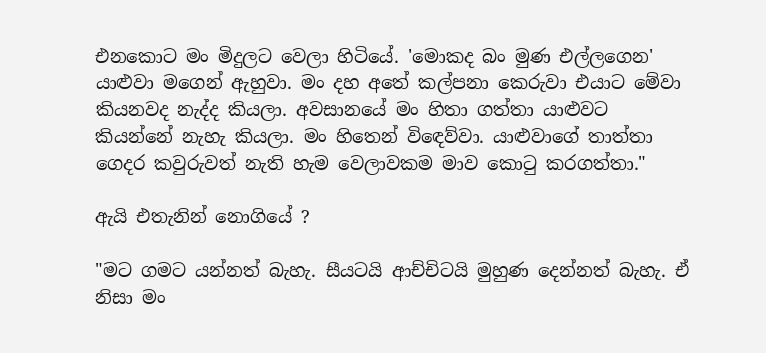එනකොට මං මිදුලට වෙලා හිටියේ. 'මොකද බං මුණ එල්ලගෙන' යාළුවා මගෙන් ඇහුවා. මං දහ අතේ කල්පනා කෙරුවා එයාට මේවා කියනවද නැද්ද කියලා. අවසානයේ මං හිතා ගත්තා යාළුවට කියන්නේ නැහැ කියලා. මං හිතෙන් විඳෙව්වා. යාළුවාගේ තාත්තා ගෙදර කවුරුවත් නැති හැම වෙලාවකම මාව කොටු කරගත්තා."

ඇයි එතැනින් නොගියේ ?

"මට ගමට යන්නත් බැහැ. සීයටයි ආච්චිටයි මුහුණ දෙන්නත් බැහැ. ඒ නිසා මං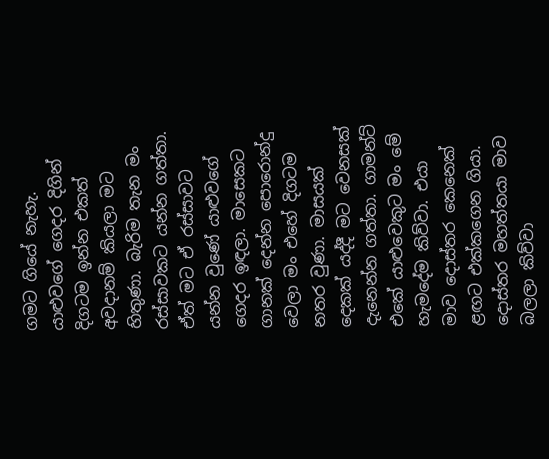ගමට ගියේ නැහැ. යාළුවගේ ගෙදර දිගින් දිගටම ඉන්න එකත් අවදානම් කියලා මට හිතුණා. බැරිම තැන මං රස්සාවකට යන්න ගත්තා. ඒත් මට ඒ රස්සාවට යන්න වුණේ යාළුවගේ ගෙදර ඉඳලා. මාසෙකට ගානක් දෙන්න පොරොන්දු වෙලා මං එහේ දිගටම නතර වුණා. මාසයක් දෙකක් යද්දී මට වෙනසක් දැනෙන්න ගත්තා. ගාමන්ට් එකේ යාළුවෙකුට මං මේ හැමදේම කිව්වා. එයා මාව දොස්තර කෙනෙක් ළඟට එක්කගෙන ගියා. දොස්තර මහත්තයා මාව බලලා කිව්වා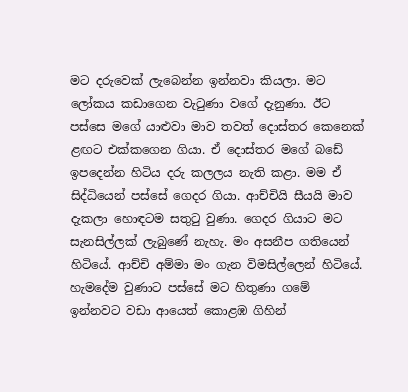මට දරුවෙක් ලැබෙන්න ඉන්නවා කියලා. මට ලෝකය කඩාගෙන වැටුණා වගේ දැනුණා. ඊට පස්සෙ මගේ යාළුවා මාව තවත් දොස්තර කෙනෙක් ළඟට එක්කගෙන ගියා. ඒ දොස්තර මගේ බඩේ ඉපදෙන්න හිටිය දරු කලලය නැති කළා. මම ඒ සිද්ධියෙන් පස්සේ ගෙදර ගියා. ආච්චියි සීයයි මාව දැකලා හොඳටම සතුටු වුණා. ගෙදර ගියාට මට සැනසිල්ලක් ලැබුණේ නැහැ. මං අසනීප ගතියෙන් හිටියේ. ආච්චි අම්මා මං ගැන විමසිල්ලෙන් හිටියේ. හැමදේම වුණාට පස්සේ මට හිතුණා ගමේ ඉන්නවට වඩා ආයෙත් කොළඹ ගිහින්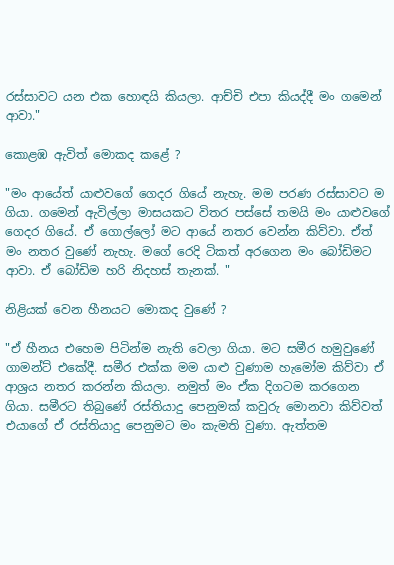රස්සාවට යන එක හොඳයි කියලා. ආච්චි එපා කියද්දී මං ගමෙන් ආවා."

කොළඹ ඇවිත් මොකද කළේ ?

"මං ආයේත් යාළුවගේ ගෙදර ගියේ නැහැ. මම පරණ රස්සාවට ම ගියා. ගමෙන් ඇවිල්ලා මාසයකට විතර පස්සේ තමයි මං යාළුවගේ ගෙදර ගියේ. ඒ ගොල්ලෝ මට ආයේ නතර වෙන්න කිව්වා. ඒත් මං නතර වුණේ නැහැ. මගේ රෙදි ටිකත් අරගෙන මං බෝඩිමට ආවා. ඒ බෝඩිම හරි නිදහස් තැනක්. "

නිළියක් වෙන හීනයට මොකද වුණේ ?

"ඒ හීනය එහෙම පිටින්ම නැති වෙලා ගියා. මට සමීර හමුවුණේ ගාමන්ට් එකේදී. සමීර එක්ක මම යාළු වුණාම හැමෝම කිව්වා ඒ ආශ්‍රය නතර කරන්න කියලා. නමුත් මං ඒක දිගටම කරගෙන ගියා. සමීරට තිබුණේ රස්තියාදු පෙනුමක් කවුරු මොනවා කිව්වත් එයාගේ ඒ රස්තියාදු පෙනුමට මං කැමති වුණා. ඇත්තම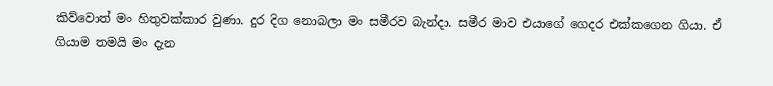කිව්වොත් මං හිතුවක්කාර වුණා. දුර දිග නොබලා මං සමීරව බැන්දා. සමීර මාව එයාගේ ගෙදර එක්කගෙන ගියා. ඒ ගියාම තමයි මං දැන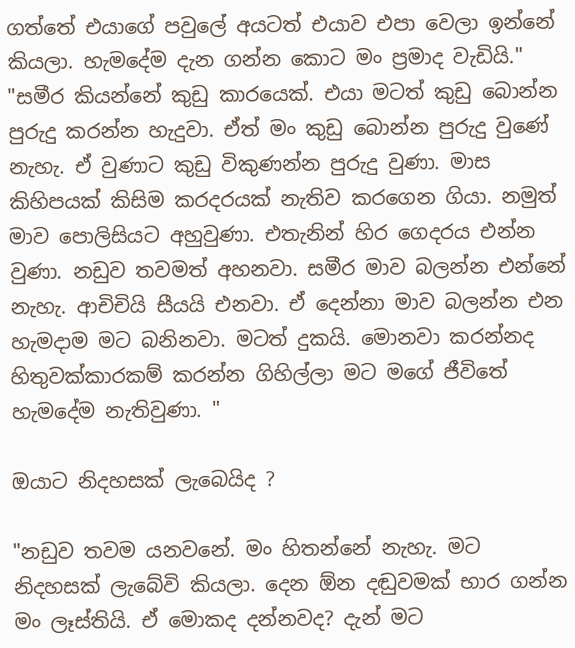ගත්තේ එයාගේ පවුලේ අයටත් එයාව එපා වෙලා ඉන්නේ කියලා. හැමදේම දැන ගන්න කොට මං ප්‍රමාද වැඩියි."
"සමීර කියන්නේ කුඩු කාරයෙක්. එයා මටත් කුඩු බොන්න පුරුදු කරන්න හැදුවා. ඒත් මං කුඩු බොන්න පුරුදු වුණේ නැහැ. ඒ වුණාට කුඩු විකුණන්න පුරුදු වුණා. මාස කිහිපයක් කිසිම කරදරයක් නැතිව කරගෙන ගියා. නමුත් මාව පොලිසියට අහුවුණා. එතැනින් හිර ගෙදරය එන්න වුණා. නඩුව තවමත් අහනවා. සමීර මාව බලන්න එන්නේ නැහැ. ආචිචියි සීයයි එනවා. ඒ දෙන්නා මාව බලන්න එන හැමදාම මට බනිනවා. මටත් දුකයි. මොනවා කරන්නද හිතුවක්කාරකම් කරන්න ගිහිල්ලා මට මගේ ජීවිතේ හැමදේම නැතිවුණා. "

ඔයාට නිදහසක් ලැබෙයිද ?

"නඩුව තවම යනවනේ. මං හිතන්නේ නැහැ. මට නිදහසක් ලැබේවි කියලා. දෙන ඕන දඬුවමක් භාර ගන්න මං ලෑස්තියි. ඒ මොකද දන්නවද? දැන් මට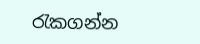රැකගන්න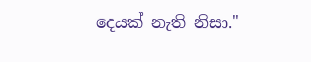දෙයක් නැති නිසා."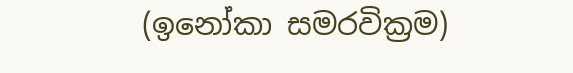(ඉනෝකා සමරවික්‍රම)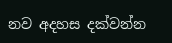නව අදහස දක්වන්න